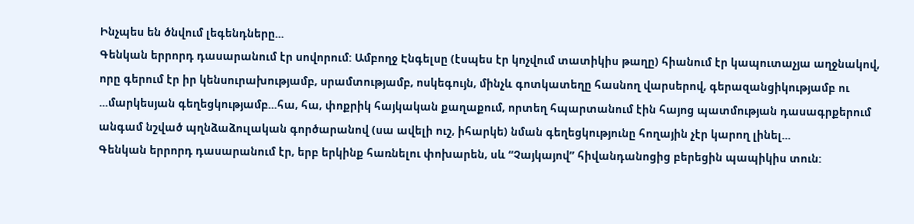Ինչպես են ծնվում լեգենդները...
Գենկան երրորդ դասարանում էր սովորում: Ամբողջ Էնգելսը (էսպես էր կոչվում տատիկիս թաղը) հիանում էր կապուտաչյա աղջնակով, որը գերում էր իր կենսուրախությամբ, սրամտությամբ, ոսկեգույն, մինչև գոտկատեղը հասնող վարսերով, գերազանցիկությամբ ու ...մարկեսյան գեղեցկությամբ...հա, հա, փոքրիկ հայկական քաղաքում, որտեղ հպարտանում էին հայոց պատմության դասագրքերում անգամ նշված պղնձաձուլական գործարանով (սա ավելի ուշ, իհարկե) նման գեղեցկությունը հողային չէր կարող լինել...
Գենկան երրորդ դասարանում էր, երբ երկինք հառնելու փոխարեն, սև “Չայկայով” հիվանդանոցից բերեցին պապիկիս տուն: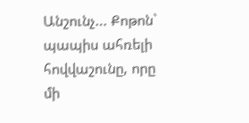Անշունչ... Քոթոն` պապիս ահռելի հովվաշունը, որը մի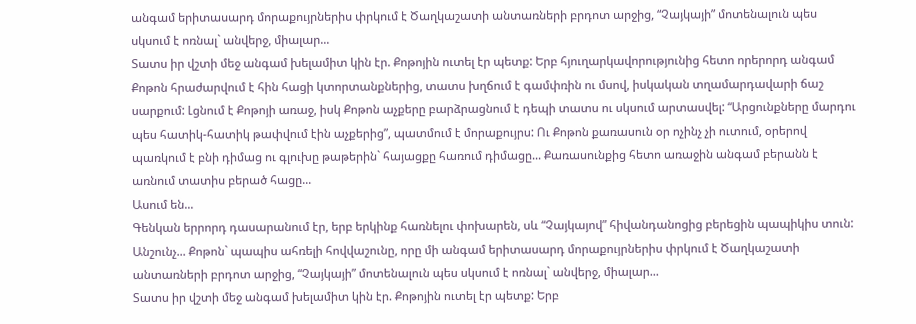անգամ երիտասարդ մորաքույրներիս փրկում է Ծաղկաշատի անտառների բրդոտ արջից, “Չայկայի” մոտենալուն պես սկսում է ոռնալ` անվերջ, միալար...
Տատս իր վշտի մեջ անգամ խելամիտ կին էր. Քոթոյին ուտել էր պետք: Երբ հյուղարկավորությունից հետո որերորդ անգամ Քոթոն հրաժարվում է հին հացի կտորտանքներից, տատս խղճում է գամփռին ու մսով, իսկական տղամարդավարի ճաշ սարքում: Լցնում է Քոթոյի առաջ, իսկ Քոթոն աչքերը բարձրացնում է դեպի տատս ու սկսում արտասվել: “Արցունքները մարդու պես հատիկ-հատիկ թափվում էին աչքերից”, պատմում է մորաքույրս: Ու Քոթոն քառասուն օր ոչինչ չի ուտում, օրերով պառկում է բնի դիմաց ու գլուխը թաթերին` հայացքը հառում դիմացը... Քառասունքից հետո առաջին անգամ բերանն է առնում տատիս բերած հացը...
Ասում են...
Գենկան երրորդ դասարանում էր, երբ երկինք հառնելու փոխարեն, սև “Չայկայով” հիվանդանոցից բերեցին պապիկիս տուն: Անշունչ... Քոթոն` պապիս ահռելի հովվաշունը, որը մի անգամ երիտասարդ մորաքույրներիս փրկում է Ծաղկաշատի անտառների բրդոտ արջից, “Չայկայի” մոտենալուն պես սկսում է ոռնալ` անվերջ, միալար...
Տատս իր վշտի մեջ անգամ խելամիտ կին էր. Քոթոյին ուտել էր պետք: Երբ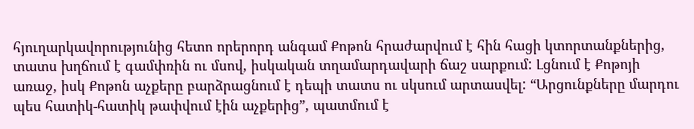հյուղարկավորությունից հետո որերորդ անգամ Քոթոն հրաժարվում է հին հացի կտորտանքներից, տատս խղճում է գամփռին ու մսով, իսկական տղամարդավարի ճաշ սարքում: Լցնում է Քոթոյի առաջ, իսկ Քոթոն աչքերը բարձրացնում է դեպի տատս ու սկսում արտասվել: “Արցունքները մարդու պես հատիկ-հատիկ թափվում էին աչքերից”, պատմում է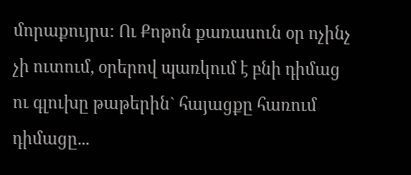մորաքույրս: Ու Քոթոն քառասուն օր ոչինչ չի ուտում, օրերով պառկում է բնի դիմաց ու գլուխը թաթերին` հայացքը հառում դիմացը...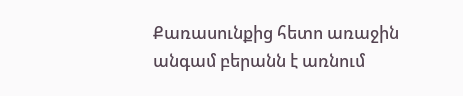Քառասունքից հետո առաջին անգամ բերանն է առնում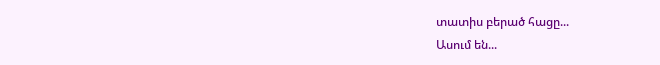տատիս բերած հացը...
Ասում են...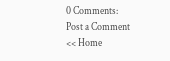0 Comments:
Post a Comment
<< Home